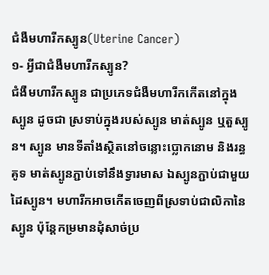ជំងឺមហារីកស្បូន(Uterine Cancer)
១- អ្វីជាជំងឺមហារីកស្បូន?
ជំងឺមហារីកស្បូន ជាប្រភេទជំងឺមហារីកកើតនៅក្នុងស្បូន ដូចជា ស្រទាប់ក្នុងរបស់ស្បូន មាត់ស្បូន ឬតួស្បូន។ ស្បូន មានទីតាំងស្ថិតនៅចន្លោះប្លោកនោម និងរន្ធគូទ មាត់ស្បូនភ្ជាប់ទៅនឹងទ្វារមាស ឯស្បូនភ្ជាប់ជាមួយដៃស្បូន។ មហារីកអាចកើតចេញពីស្រទាប់ជាលិកានៃស្បូន ប៉ុន្តែកម្រមានដុំសាច់ប្រ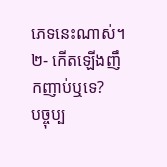ភេទនេះណាស់។
២- កើតឡើងញឹកញាប់ឬទេ?
បច្ចុប្ប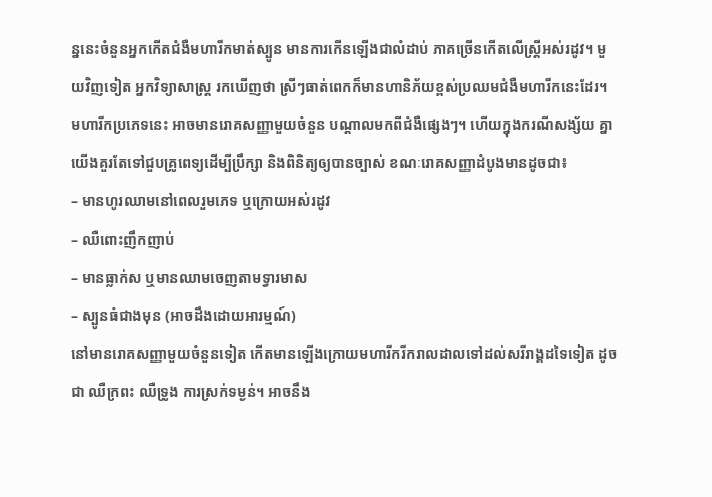ន្ននេះចំនួនអ្នកកើតជំងឺមហារីកមាត់ស្បូន មានការកើនឡើងជាលំដាប់ ភាគច្រើនកើតលើស្ត្រីអស់រដូវ។ មួយវិញទៀត អ្នកវិទ្យាសាស្ត្រ រកឃើញថា ស្រីៗធាត់ពេកក៏មានហានិភ័យខ្ពស់ប្រឈមជំងឺមហារីកនេះដែរ។
មហារីកប្រភេទនេះ អាចមានរោគសញ្ញាមួយចំនួន បណ្តាលមកពីជំងឺផ្សេងៗ។ ហើយក្នុងករណីសង្ស័យ គ្នាយើងគួរតែទៅជួបគ្រូពេទ្យដើម្បីប្រឹក្សា និងពិនិត្យឲ្យបានច្បាស់ ខណៈរោគសញ្ញាដំបូងមានដូចជា៖
– មានហូរឈាមនៅពេលរួមភេទ ឬក្រោយអស់រដូវ
– ឈឺពោះញឹកញាប់
– មានធ្លាក់ស ឬមានឈាមចេញតាមទ្វារមាស
– ស្បូនធំជាងមុន (អាចដឹងដោយអារម្មណ៍)
នៅមានរោគសញ្ញាមួយចំនួនទៀត កើតមានឡើងក្រោយមហារីករីករាលដាលទៅដល់សរីរាង្គដទៃទៀត ដូចជា ឈឺក្រពះ ឈឺទ្រូង ការស្រក់ទម្ងន់។ អាចនឹង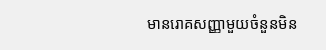មានរោគសញ្ញាមួយចំនួនមិន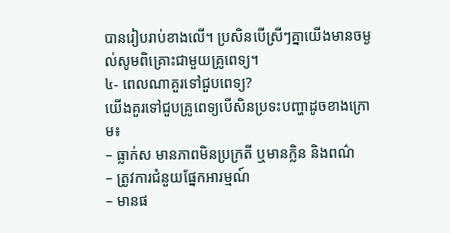បានរៀបរាប់ខាងលើ។ ប្រសិនបើស្រីៗគ្នាយើងមានចម្ងល់សូមពិគ្រោះជាមួយគ្រូពេទ្យ។
៤- ពេលណាគួរទៅជួបពេទ្យ?
យើងគួរទៅជួបគ្រូពេទ្យបើសិនប្រទះបញ្ហាដូចខាងក្រោម៖
– ធ្លាក់ស មានភាពមិនប្រក្រតី ឬមានក្លិន និងពណ៌
– ត្រូវការជំនួយផ្នែកអារម្មណ៍
– មានផ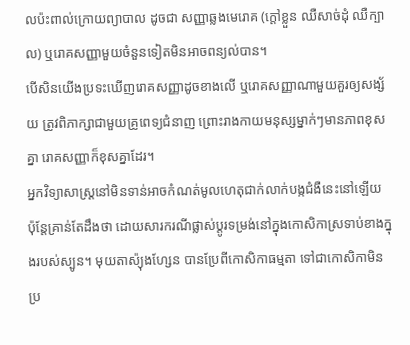លប៉ះពាល់ក្រោយព្យាបាល ដូចជា សញ្ញាឆ្លងមេរោគ (ក្តៅខ្លួន ឈឺសាច់ដុំ ឈឺក្បាល) ឬរោគសញ្ញាមួយចំនួនទៀតមិនអាចពន្យល់បាន។
បើសិនយើងប្រទះឃើញរោគសញ្ញាដូចខាងលើ ឬរោគសញ្ញាណាមួយគួរឲ្យសង្ស័យ ត្រូវពិភាក្សាជាមួយគ្រូពេទ្យជំនាញ ព្រោះរាងកាយមនុស្សម្នាក់ៗមានភាពខុសគ្នា រោគសញ្ញាក៏ខុសគ្នាដែរ។
អ្នកវិទ្យាសាស្ដ្រនៅមិនទាន់អាចកំណត់មូលហេតុជាក់លាក់បង្កជំងឺនេះនៅឡើយ ប៉ុន្តែគ្រាន់តែដឹងថា ដោយសារករណីផ្លាស់ប្តូរទម្រង់នៅក្នុងកោសិកាស្រទាប់ខាងក្នុងរបស់ស្បូន។ មុយតាស៉្យុងហ្សែន បានប្រែពីកោសិកាធម្មតា ទៅជាកោសិកាមិនប្រ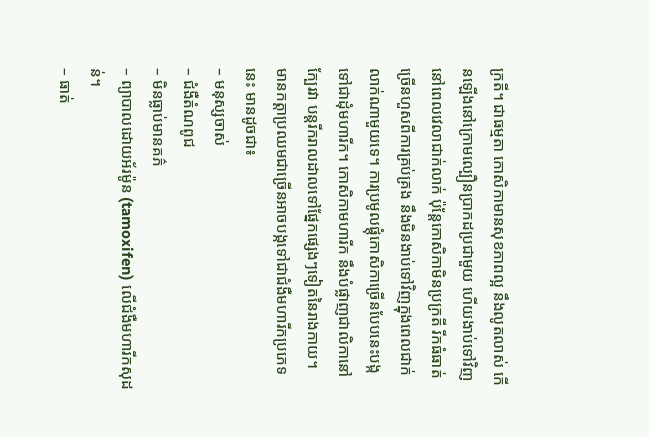ក្រតី។ ជាធម្មតា កោសិកាមានសុខភាពល្អ នឹងលូតលាស់ កើនឡើងនៅក្រោមល្បឿនប្រាកដប្រជាមួយ ហើយងាប់ទៅវិញនៅពេលវេលាជាក់លាក់ ប៉ុន្តែកោសិកាមិនប្រក្រតី រីកធំធាត់ច្រើនហួសពីការគ្រប់គ្រង នឹងមិនងាប់ទៅវិញក្នុងពេលជាក់លាក់ណាមួយទេ។ ការប្រមូលផ្តុំកោសិកាច្រើនបែបនេះបង្កទៅជាដុំមហារីក។ កោសិកាមហារីក នឹងបំផ្លាញជាលិកានៅក្បែរវា បន្តរីករាលដាលទៅផ្នែកផ្សេងៗទៀតនៃរាងកាយ។
មានកត្តាប្រឈមជាច្រើនអាចបង្កទៅជាជំងឺមហារីកប្រភេទនេះ មានដូចជា៖
– មនុស្សចាស់
– ជំងឺតំណពូជ
– មិនធ្លាប់មានគភ៌
– ព្យាបាលដោយអ័រម៉ូន (tamoxifen) លើជំងឺមហារីកសុដន់។
– ធាត់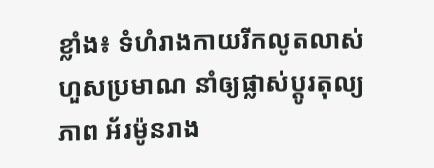ខ្លាំង៖ ទំហំរាងកាយរីកលូតលាស់ហួសប្រមាណ នាំឲ្យផ្លាស់ប្តូរតុល្យភាព អ័រម៉ូនរាង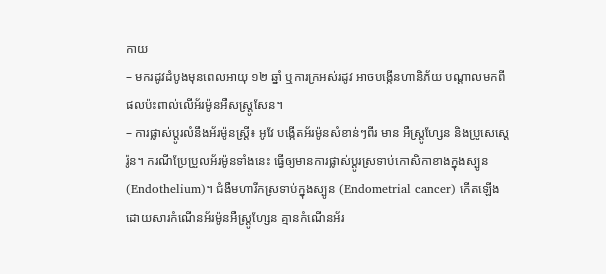កាយ
– មករដូវដំបូងមុនពេលអាយុ ១២ ឆ្នាំ ឬការក្រអស់រដូវ អាចបង្កើនហានិភ័យ បណ្តាលមកពីផលប៉ះពាល់លើអ័រម៉ូនអឺសស្ត្រូសែន។
– ការផ្លាស់ប្តូរលំនឹងអ័រម៉ូនស្ត្រី៖ អូវែ បង្កើតអ័រម៉ូនសំខាន់ៗពីរ មាន អឺស្ត្រូហ្សែន និងប្រូសេស្តេរ៉ូន។ ករណីប្រែប្រួលអ័រម៉ូនទាំងនេះ ធ្វើឲ្យមានការផ្លាស់ប្តូរស្រទាប់កោសិកាខាងក្នុងស្បូន (Endothelium)។ ជំងឺមហារីកស្រទាប់ក្នុងស្បូន (Endometrial cancer) កើតឡើងដោយសារកំណើនអ័រម៉ូនអឺស្ត្រូហ្សែន គ្មានកំណើនអ័រ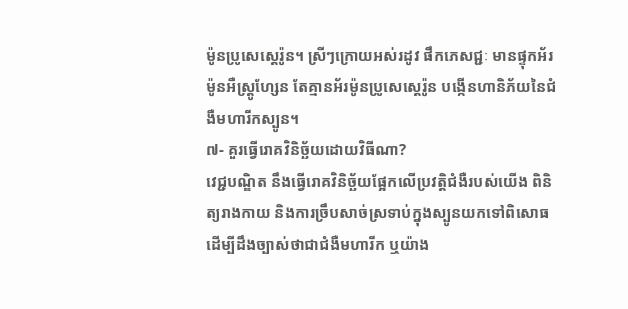ម៉ូនប្រូសេស្តេរ៉ូន។ ស្រីៗក្រោយអស់រដូវ ផឹកភេសជ្ជៈ មានផ្ទុកអ័រម៉ូនអឺស្ត្រូហ្សែន តែគ្មានអ័រម៉ូនប្រូសេស្តេរ៉ូន បង្កើនហានិភ័យនៃជំងឺមហារីកស្បូន។
៧- គួរធ្វើរោគវិនិច្ឆ័យដោយវិធីណា?
វេជ្ជបណ្ឌិត នឹងធ្វើរោគវិនិច្ឆ័យផ្អែកលើប្រវត្តិជំងឺរបស់យើង ពិនិត្យរាងកាយ និងការច្រឹបសាច់ស្រទាប់ក្នុងស្បូនយកទៅពិសោធ ដើម្បីដឹងច្បាស់ថាជាជំងឺមហារីក ឬយ៉ាង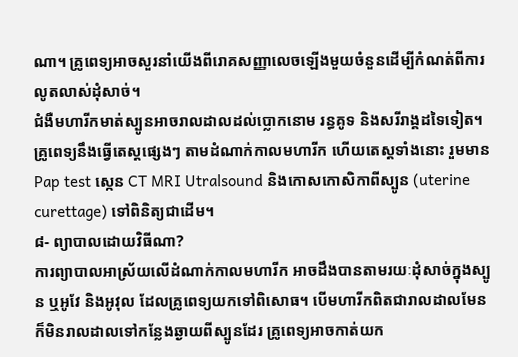ណា។ គ្រូពេទ្យអាចសួរនាំយើងពីរោគសញ្ញាលេចឡើងមួយចំនួនដើម្បីកំណត់ពីការលូតលាស់ដុំសាច់។
ជំងឺមហារីកមាត់ស្បូនអាចរាលដាលដល់ប្លោកនោម រន្ធគូទ និងសរីរាង្គដទៃទៀត។ គ្រូពេទ្យនឹងធ្វើតេស្តផ្សេងៗ តាមដំណាក់កាលមហារីក ហើយតេស្តទាំងនោះ រួមមាន Pap test ស្កេន CT MRI Utralsound និងកោសកោសិកាពីស្បូន (uterine curettage) ទៅពិនិត្យជាដើម។
៨- ព្យាបាលដោយវិធីណា?
ការព្យាបាលអាស្រ័យលើដំណាក់កាលមហារីក អាចដឹងបានតាមរយៈដុំសាច់ក្នុងស្បូន ឬអូវែ និងអូវុល ដែលគ្រូពេទ្យយកទៅពិសោធ។ បើមហារីកពិតជារាលដាលមែន ក៏មិនរាលដាលទៅកន្លែងឆ្ងាយពីស្បូនដែរ គ្រូពេទ្យអាចកាត់យក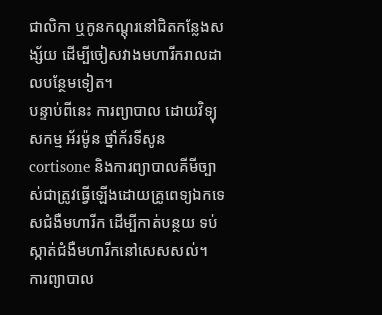ជាលិកា ឬកូនកណ្តុរនៅជិតកន្លែងសង្ស័យ ដើម្បីចៀសវាងមហារីករាលដាលបន្ថែមទៀត។
បន្ទាប់ពីនេះ ការព្យាបាល ដោយវិទ្យុសកម្ម អ័រម៉ូន ថ្នាំក័រទីសូន cortisone និងការព្យាបាលគីមីច្បាស់ជាត្រូវធ្វើឡើងដោយគ្រូពេទ្យឯកទេសជំងឺមហារីក ដើម្បីកាត់បន្ថយ ទប់ស្កាត់ជំងឺមហារីកនៅសេសសល់។
ការព្យាបាល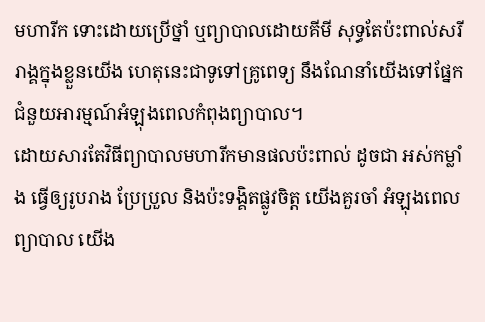មហារីក ទោះដោយប្រើថ្នាំ ឬព្យាបាលដោយគីមី សុទ្ធតែប៉ះពាល់សរីរាង្គក្នុងខ្លួនយើង ហេតុនេះជាទូទៅគ្រូពេទ្យ នឹងណែនាំយើងទៅផ្នែកជំនួយអារម្មណ៍អំឡុងពេលកំពុងព្យាបាល។
ដោយសារតែវិធីព្យាបាលមហារីកមានផលប៉ះពាល់ ដូចជា អស់កម្លាំង ធ្វើឲ្យរូបរាង ប្រែប្រួល និងប៉ះទង្គិតផ្លូវចិត្ត យើងគួរចាំ អំឡុងពេលព្យាបាល យើង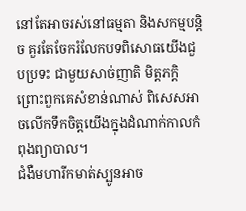នៅតែអាចរស់នៅធម្មតា និងសកម្មបន្តិច គួរតែចែករំលែកបទពិសោធយើងជួបប្រទះ ជាមួយសាច់ញាតិ មិត្តភក្តិ ព្រោះពួកគេសំខាន់ណាស់ ពិសេសអាចលើកទឹកចិត្តយើងក្នុងដំណាក់កាលកំពុងព្យាបាល។
ជំងឺមហារីកមាត់ស្បូនអាច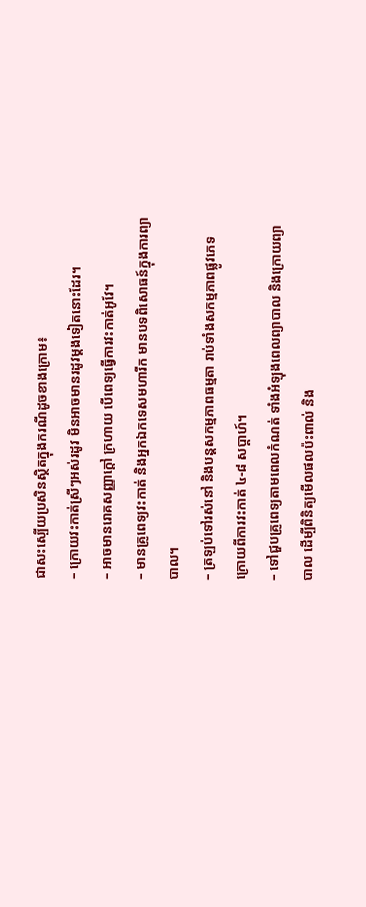ជាសះស្បើយប្រសិនស្ថិតក្នុងករណីដូចខាងក្រោម៖
– ក្រោយវះកាត់ស្រីៗអស់រដូវ មិនអាចមានរដូវម្តងទៀតនោះដែរ។
– អាចមានរោគសញ្ញាក្តៅ ក្រហាយ បើពេទ្យធ្វើការវះកាត់អូវែ។
– មានគ្រូពេទ្យវះកាត់ និងអ្នកឯកទេសមហារីក មានបទពិសោធន៍ក្នុងការព្យាបាល។
– ត្រឡប់ទៅរស់នៅ និងបន្តសកម្មភាពធម្មតា រាប់ទាំងសកម្មភាពផ្លូវភេទ ក្រោយពីការវះកាត់ ៤-៨ សប្តាហ៍។
– ទៅជួបគ្រូពេទ្យតាមពេលកំណត់ ទាំងអំឡុងពេលព្យាបាល និងក្រោយព្យាបាល ដើម្បីពិនិត្យមើលផលប៉ះពាល់ និង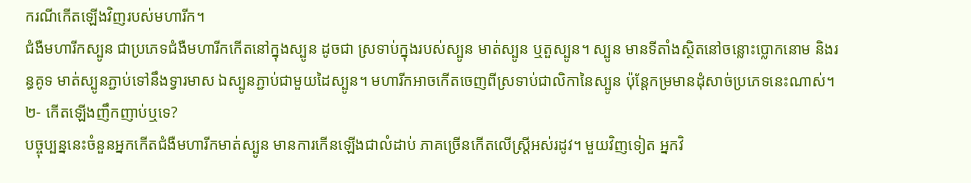ករណីកើតឡើងវិញរបស់មហារីក។
ជំងឺមហារីកស្បូន ជាប្រភេទជំងឺមហារីកកើតនៅក្នុងស្បូន ដូចជា ស្រទាប់ក្នុងរបស់ស្បូន មាត់ស្បូន ឬតួស្បូន។ ស្បូន មានទីតាំងស្ថិតនៅចន្លោះប្លោកនោម និងរន្ធគូទ មាត់ស្បូនភ្ជាប់ទៅនឹងទ្វារមាស ឯស្បូនភ្ជាប់ជាមួយដៃស្បូន។ មហារីកអាចកើតចេញពីស្រទាប់ជាលិកានៃស្បូន ប៉ុន្តែកម្រមានដុំសាច់ប្រភេទនេះណាស់។
២- កើតឡើងញឹកញាប់ឬទេ?
បច្ចុប្បន្ននេះចំនួនអ្នកកើតជំងឺមហារីកមាត់ស្បូន មានការកើនឡើងជាលំដាប់ ភាគច្រើនកើតលើស្ត្រីអស់រដូវ។ មួយវិញទៀត អ្នកវិ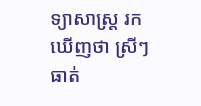ទ្យាសាស្ត្រ រកឃើញថា ស្រីៗធាត់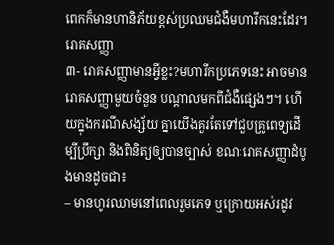ពេកក៏មានហានិភ័យខ្ពស់ប្រឈមជំងឺមហារីកនេះដែរ។
រោគសញ្ញា
៣- រោគសញ្ញាមានអ្វីខ្លះ?មហារីកប្រភេទនេះ អាចមានរោគសញ្ញាមួយចំនួន បណ្តាលមកពីជំងឺផ្សេងៗ។ ហើយក្នុងករណីសង្ស័យ គ្នាយើងគួរតែទៅជួបគ្រូពេទ្យដើម្បីប្រឹក្សា និងពិនិត្យឲ្យបានច្បាស់ ខណៈរោគសញ្ញាដំបូងមានដូចជា៖
– មានហូរឈាមនៅពេលរួមភេទ ឬក្រោយអស់រដូវ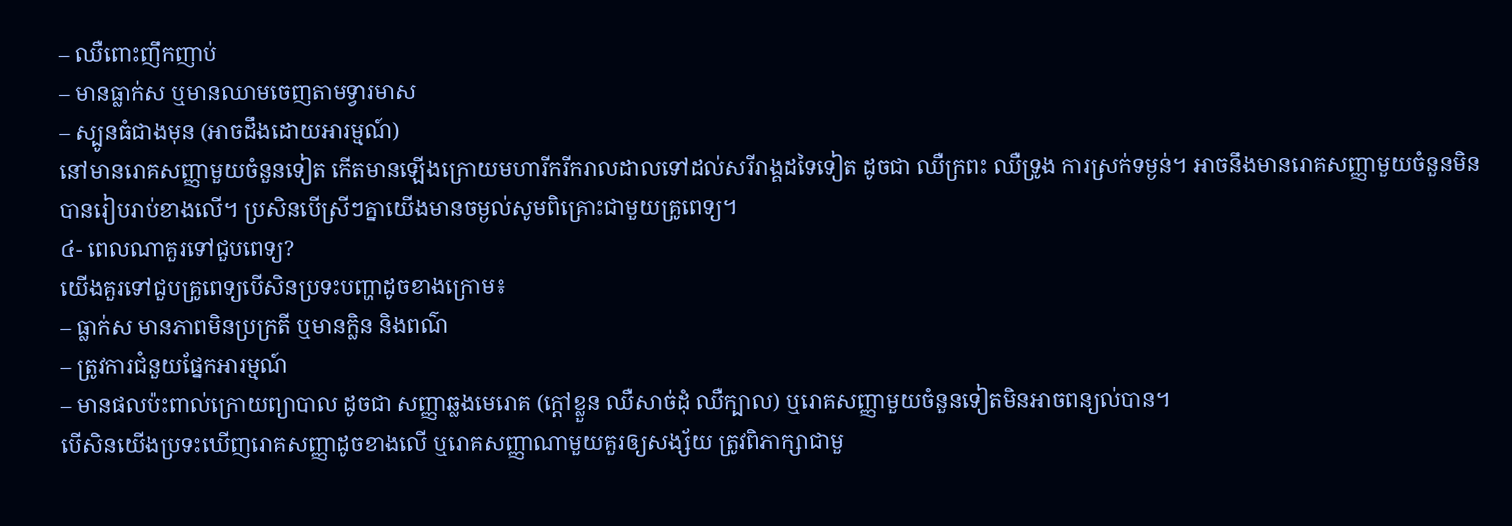– ឈឺពោះញឹកញាប់
– មានធ្លាក់ស ឬមានឈាមចេញតាមទ្វារមាស
– ស្បូនធំជាងមុន (អាចដឹងដោយអារម្មណ៍)
នៅមានរោគសញ្ញាមួយចំនួនទៀត កើតមានឡើងក្រោយមហារីករីករាលដាលទៅដល់សរីរាង្គដទៃទៀត ដូចជា ឈឺក្រពះ ឈឺទ្រូង ការស្រក់ទម្ងន់។ អាចនឹងមានរោគសញ្ញាមួយចំនួនមិនបានរៀបរាប់ខាងលើ។ ប្រសិនបើស្រីៗគ្នាយើងមានចម្ងល់សូមពិគ្រោះជាមួយគ្រូពេទ្យ។
៤- ពេលណាគួរទៅជួបពេទ្យ?
យើងគួរទៅជួបគ្រូពេទ្យបើសិនប្រទះបញ្ហាដូចខាងក្រោម៖
– ធ្លាក់ស មានភាពមិនប្រក្រតី ឬមានក្លិន និងពណ៌
– ត្រូវការជំនួយផ្នែកអារម្មណ៍
– មានផលប៉ះពាល់ក្រោយព្យាបាល ដូចជា សញ្ញាឆ្លងមេរោគ (ក្តៅខ្លួន ឈឺសាច់ដុំ ឈឺក្បាល) ឬរោគសញ្ញាមួយចំនួនទៀតមិនអាចពន្យល់បាន។
បើសិនយើងប្រទះឃើញរោគសញ្ញាដូចខាងលើ ឬរោគសញ្ញាណាមួយគួរឲ្យសង្ស័យ ត្រូវពិភាក្សាជាមួ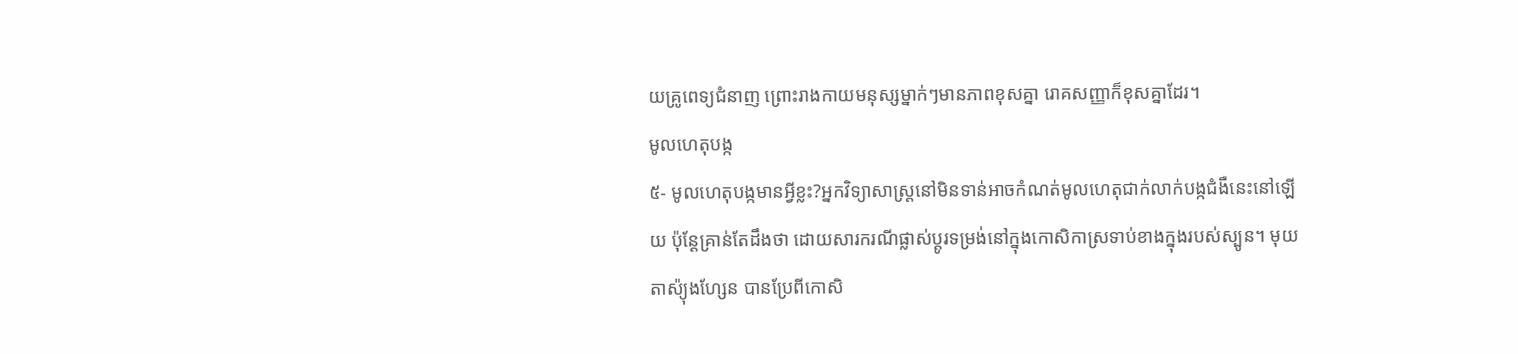យគ្រូពេទ្យជំនាញ ព្រោះរាងកាយមនុស្សម្នាក់ៗមានភាពខុសគ្នា រោគសញ្ញាក៏ខុសគ្នាដែរ។
មូលហេតុបង្ក
៥- មូលហេតុបង្កមានអ្វីខ្លះ?អ្នកវិទ្យាសាស្ដ្រនៅមិនទាន់អាចកំណត់មូលហេតុជាក់លាក់បង្កជំងឺនេះនៅឡើយ ប៉ុន្តែគ្រាន់តែដឹងថា ដោយសារករណីផ្លាស់ប្តូរទម្រង់នៅក្នុងកោសិកាស្រទាប់ខាងក្នុងរបស់ស្បូន។ មុយតាស៉្យុងហ្សែន បានប្រែពីកោសិ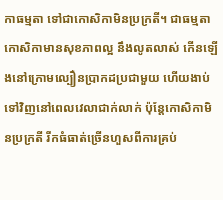កាធម្មតា ទៅជាកោសិកាមិនប្រក្រតី។ ជាធម្មតា កោសិកាមានសុខភាពល្អ នឹងលូតលាស់ កើនឡើងនៅក្រោមល្បឿនប្រាកដប្រជាមួយ ហើយងាប់ទៅវិញនៅពេលវេលាជាក់លាក់ ប៉ុន្តែកោសិកាមិនប្រក្រតី រីកធំធាត់ច្រើនហួសពីការគ្រប់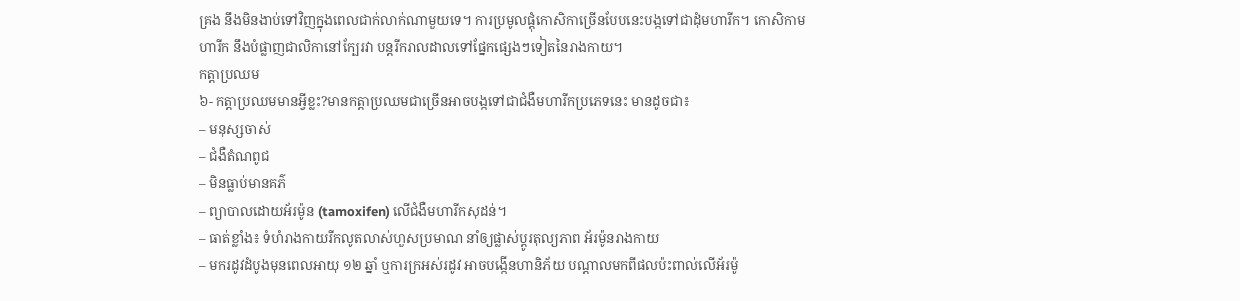គ្រង នឹងមិនងាប់ទៅវិញក្នុងពេលជាក់លាក់ណាមួយទេ។ ការប្រមូលផ្តុំកោសិកាច្រើនបែបនេះបង្កទៅជាដុំមហារីក។ កោសិកាមហារីក នឹងបំផ្លាញជាលិកានៅក្បែរវា បន្តរីករាលដាលទៅផ្នែកផ្សេងៗទៀតនៃរាងកាយ។
កត្តាប្រឈម
៦- កត្តាប្រឈមមានអ្វីខ្លះ?មានកត្តាប្រឈមជាច្រើនអាចបង្កទៅជាជំងឺមហារីកប្រភេទនេះ មានដូចជា៖
– មនុស្សចាស់
– ជំងឺតំណពូជ
– មិនធ្លាប់មានគភ៌
– ព្យាបាលដោយអ័រម៉ូន (tamoxifen) លើជំងឺមហារីកសុដន់។
– ធាត់ខ្លាំង៖ ទំហំរាងកាយរីកលូតលាស់ហួសប្រមាណ នាំឲ្យផ្លាស់ប្តូរតុល្យភាព អ័រម៉ូនរាងកាយ
– មករដូវដំបូងមុនពេលអាយុ ១២ ឆ្នាំ ឬការក្រអស់រដូវ អាចបង្កើនហានិភ័យ បណ្តាលមកពីផលប៉ះពាល់លើអ័រម៉ូ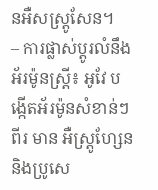នអឺសស្ត្រូសែន។
– ការផ្លាស់ប្តូរលំនឹងអ័រម៉ូនស្ត្រី៖ អូវែ បង្កើតអ័រម៉ូនសំខាន់ៗពីរ មាន អឺស្ត្រូហ្សែន និងប្រូសេ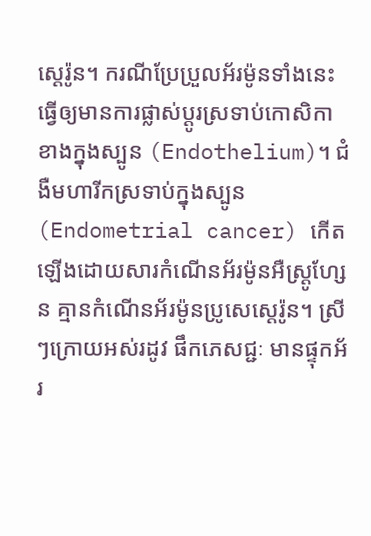ស្តេរ៉ូន។ ករណីប្រែប្រួលអ័រម៉ូនទាំងនេះ ធ្វើឲ្យមានការផ្លាស់ប្តូរស្រទាប់កោសិកាខាងក្នុងស្បូន (Endothelium)។ ជំងឺមហារីកស្រទាប់ក្នុងស្បូន (Endometrial cancer) កើតឡើងដោយសារកំណើនអ័រម៉ូនអឺស្ត្រូហ្សែន គ្មានកំណើនអ័រម៉ូនប្រូសេស្តេរ៉ូន។ ស្រីៗក្រោយអស់រដូវ ផឹកភេសជ្ជៈ មានផ្ទុកអ័រ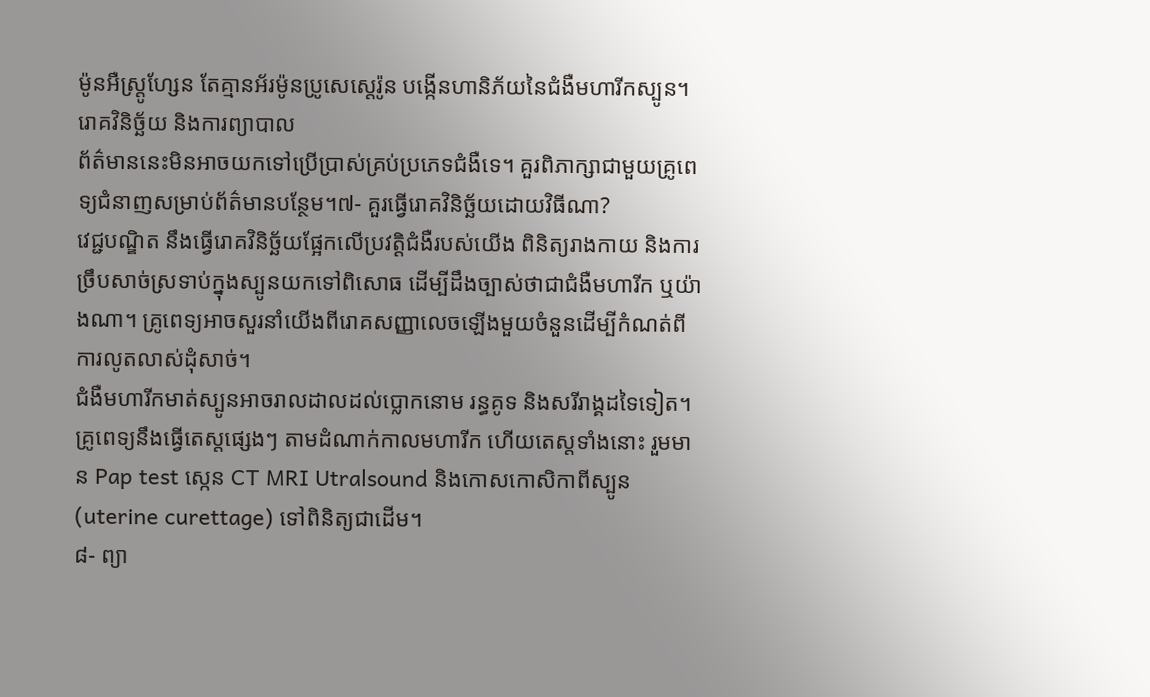ម៉ូនអឺស្ត្រូហ្សែន តែគ្មានអ័រម៉ូនប្រូសេស្តេរ៉ូន បង្កើនហានិភ័យនៃជំងឺមហារីកស្បូន។
រោគវិនិច្ឆ័យ និងការព្យាបាល
ព័ត៌មាននេះមិនអាចយកទៅប្រើប្រាស់គ្រប់ប្រភេទជំងឺទេ។ គួរពិភាក្សាជាមួយគ្រូពេទ្យជំនាញសម្រាប់ព័ត៌មានបន្ថែម។៧- គួរធ្វើរោគវិនិច្ឆ័យដោយវិធីណា?
វេជ្ជបណ្ឌិត នឹងធ្វើរោគវិនិច្ឆ័យផ្អែកលើប្រវត្តិជំងឺរបស់យើង ពិនិត្យរាងកាយ និងការច្រឹបសាច់ស្រទាប់ក្នុងស្បូនយកទៅពិសោធ ដើម្បីដឹងច្បាស់ថាជាជំងឺមហារីក ឬយ៉ាងណា។ គ្រូពេទ្យអាចសួរនាំយើងពីរោគសញ្ញាលេចឡើងមួយចំនួនដើម្បីកំណត់ពីការលូតលាស់ដុំសាច់។
ជំងឺមហារីកមាត់ស្បូនអាចរាលដាលដល់ប្លោកនោម រន្ធគូទ និងសរីរាង្គដទៃទៀត។ គ្រូពេទ្យនឹងធ្វើតេស្តផ្សេងៗ តាមដំណាក់កាលមហារីក ហើយតេស្តទាំងនោះ រួមមាន Pap test ស្កេន CT MRI Utralsound និងកោសកោសិកាពីស្បូន (uterine curettage) ទៅពិនិត្យជាដើម។
៨- ព្យា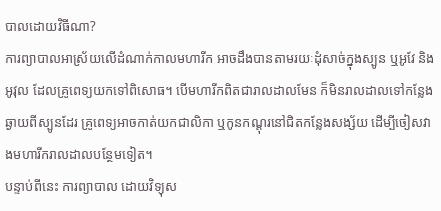បាលដោយវិធីណា?
ការព្យាបាលអាស្រ័យលើដំណាក់កាលមហារីក អាចដឹងបានតាមរយៈដុំសាច់ក្នុងស្បូន ឬអូវែ និងអូវុល ដែលគ្រូពេទ្យយកទៅពិសោធ។ បើមហារីកពិតជារាលដាលមែន ក៏មិនរាលដាលទៅកន្លែងឆ្ងាយពីស្បូនដែរ គ្រូពេទ្យអាចកាត់យកជាលិកា ឬកូនកណ្តុរនៅជិតកន្លែងសង្ស័យ ដើម្បីចៀសវាងមហារីករាលដាលបន្ថែមទៀត។
បន្ទាប់ពីនេះ ការព្យាបាល ដោយវិទ្យុស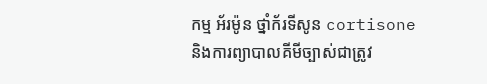កម្ម អ័រម៉ូន ថ្នាំក័រទីសូន cortisone និងការព្យាបាលគីមីច្បាស់ជាត្រូវ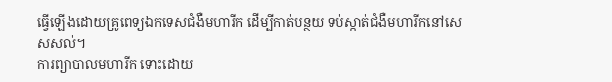ធ្វើឡើងដោយគ្រូពេទ្យឯកទេសជំងឺមហារីក ដើម្បីកាត់បន្ថយ ទប់ស្កាត់ជំងឺមហារីកនៅសេសសល់។
ការព្យាបាលមហារីក ទោះដោយ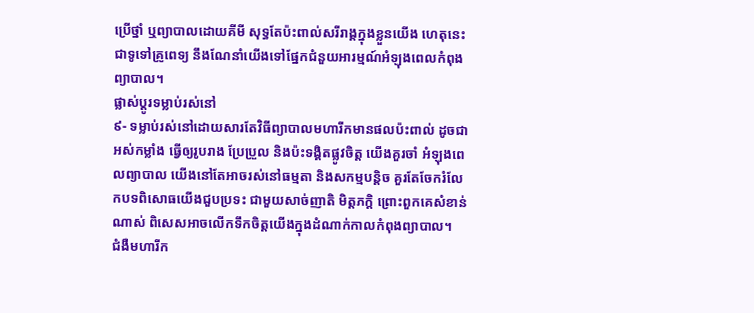ប្រើថ្នាំ ឬព្យាបាលដោយគីមី សុទ្ធតែប៉ះពាល់សរីរាង្គក្នុងខ្លួនយើង ហេតុនេះជាទូទៅគ្រូពេទ្យ នឹងណែនាំយើងទៅផ្នែកជំនួយអារម្មណ៍អំឡុងពេលកំពុងព្យាបាល។
ផ្លាស់ប្តូរទម្លាប់រស់នៅ
៩- ទម្លាប់រស់នៅដោយសារតែវិធីព្យាបាលមហារីកមានផលប៉ះពាល់ ដូចជា អស់កម្លាំង ធ្វើឲ្យរូបរាង ប្រែប្រួល និងប៉ះទង្គិតផ្លូវចិត្ត យើងគួរចាំ អំឡុងពេលព្យាបាល យើងនៅតែអាចរស់នៅធម្មតា និងសកម្មបន្តិច គួរតែចែករំលែកបទពិសោធយើងជួបប្រទះ ជាមួយសាច់ញាតិ មិត្តភក្តិ ព្រោះពួកគេសំខាន់ណាស់ ពិសេសអាចលើកទឹកចិត្តយើងក្នុងដំណាក់កាលកំពុងព្យាបាល។
ជំងឺមហារីក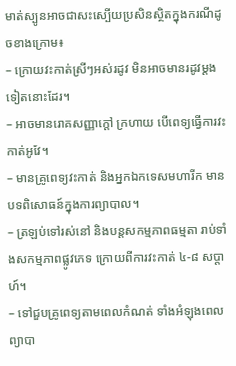មាត់ស្បូនអាចជាសះស្បើយប្រសិនស្ថិតក្នុងករណីដូចខាងក្រោម៖
– ក្រោយវះកាត់ស្រីៗអស់រដូវ មិនអាចមានរដូវម្តងទៀតនោះដែរ។
– អាចមានរោគសញ្ញាក្តៅ ក្រហាយ បើពេទ្យធ្វើការវះកាត់អូវែ។
– មានគ្រូពេទ្យវះកាត់ និងអ្នកឯកទេសមហារីក មានបទពិសោធន៍ក្នុងការព្យាបាល។
– ត្រឡប់ទៅរស់នៅ និងបន្តសកម្មភាពធម្មតា រាប់ទាំងសកម្មភាពផ្លូវភេទ ក្រោយពីការវះកាត់ ៤-៨ សប្តាហ៍។
– ទៅជួបគ្រូពេទ្យតាមពេលកំណត់ ទាំងអំឡុងពេលព្យាបា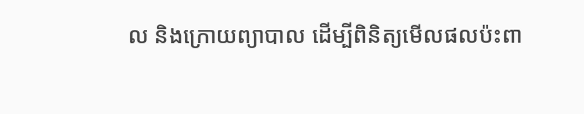ល និងក្រោយព្យាបាល ដើម្បីពិនិត្យមើលផលប៉ះពា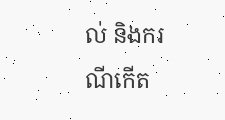ល់ និងករណីកើត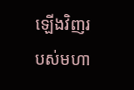ឡើងវិញរបស់មហា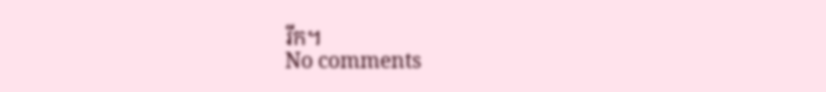រីក។
No comments